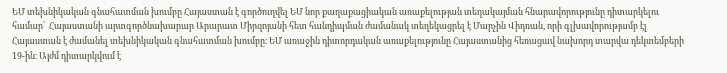ԵՄ տեխնիկական գնահատման խումբը Հայաստան է գործուղվել ԵՄ նոր քաղաքացիական առաքելության տեղակայման հնարավորությունը դիտարկելու համար՝  Հայաստանի արտգործնախարար Արարատ Միրզոյանի հետ հանդիպման ժամանակ տեղեկացրել է Մարչին Վիդռան, որի գլխավորությամբ էլ Հայաստան է ժամանել տեխնիկական գնահատման խումբը։ ԵՄ առաջին դիտորդական առաքելությունը Հայաստանից հեռացավ նախորդ տարվա դեկտեմբերի 19-ին։ Այժմ դիտարկվում է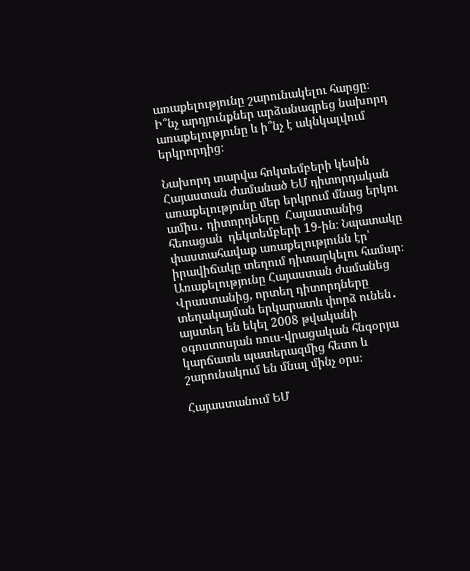առաքելությունը շարունակելու հարցը։ Ի՞նչ արդյունքներ արձանագրեց նախորդ առաքելությունը և ի՞նչ է ակնկալվում երկրորդից։

Նախորդ տարվա հոկտեմբերի կեսին Հայաստան ժամանած ԵՄ դիտորդական առաքելությունը մեր երկրում մնաց երկու ամիս․ դիտորդները  Հայաստանից հեռացան  դեկտեմբերի 19-ին։ Նպատակը փաստահավաք առաքելությունն էր՝ իրավիճակը տեղում դիտարկելու համար։ Առաքելությունը Հայաստան ժամանեց Վրաստանից, որտեղ դիտորդները տեղակայման երկարատև փորձ ունեն․ այստեղ են եկել 2008 թվականի օգոստոսյան ռուս-վրացական հնգօրյա կարճատև պատերազմից հետո և շարունակում են մնալ մինչ օրս։

Հայաստանում ԵՄ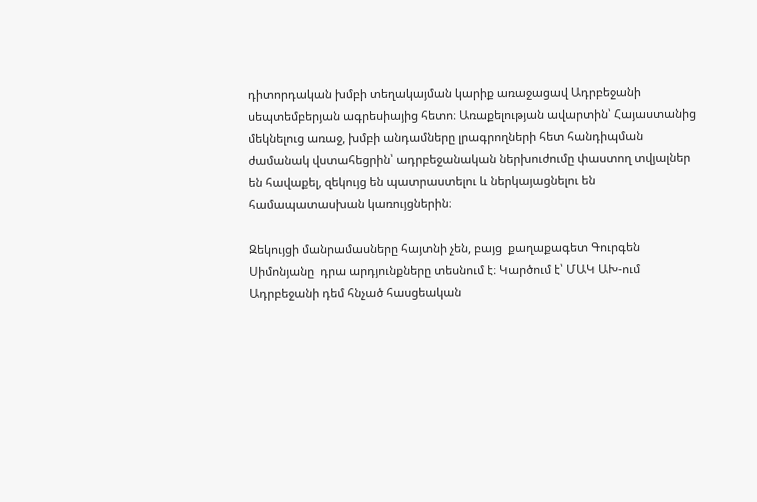դիտորդական խմբի տեղակայման կարիք առաջացավ Ադրբեջանի սեպտեմբերյան ագրեսիայից հետո։ Առաքելության ավարտին՝ Հայաստանից մեկնելուց առաջ, խմբի անդամները լրագրողների հետ հանդիպման ժամանակ վստահեցրին՝ ադրբեջանական ներխուժումը փաստող տվյալներ են հավաքել, զեկույց են պատրաստելու և ներկայացնելու են  համապատասխան կառույցներին։

Զեկույցի մանրամասները հայտնի չեն, բայց  քաղաքագետ Գուրգեն Սիմոնյանը  դրա արդյունքները տեսնում է։ Կարծում է՝ ՄԱԿ ԱԽ-ում Ադրբեջանի դեմ հնչած հասցեական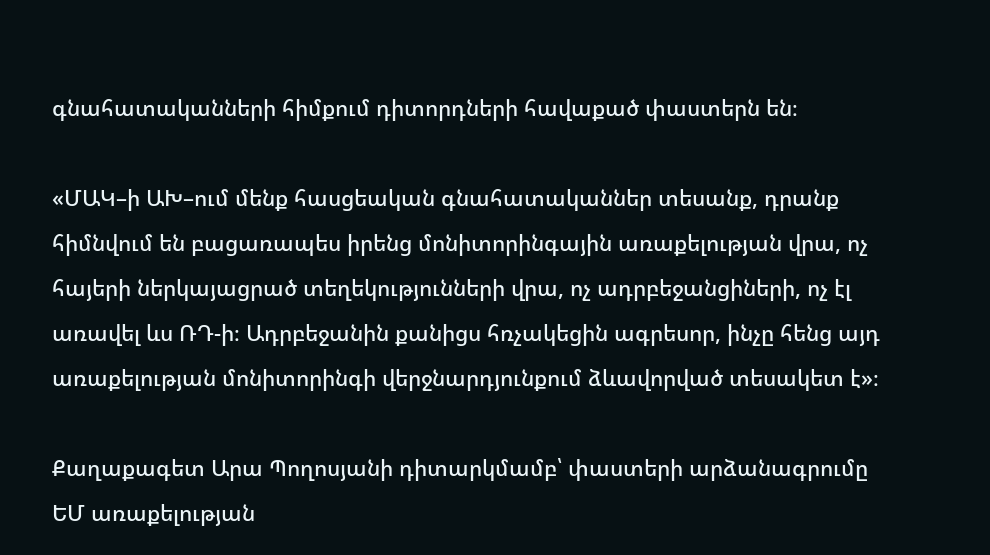գնահատականների հիմքում դիտորդների հավաքած փաստերն են։

«ՄԱԿ–ի ԱԽ–ում մենք հասցեական գնահատականներ տեսանք, դրանք հիմնվում են բացառապես իրենց մոնիտորինգային առաքելության վրա, ոչ հայերի ներկայացրած տեղեկությունների վրա, ոչ ադրբեջանցիների, ոչ էլ առավել ևս ՌԴ-ի։ Ադրբեջանին քանիցս հռչակեցին ագրեսոր, ինչը հենց այդ առաքելության մոնիտորինգի վերջնարդյունքում ձևավորված տեսակետ է»։

Քաղաքագետ Արա Պողոսյանի դիտարկմամբ՝ փաստերի արձանագրումը ԵՄ առաքելության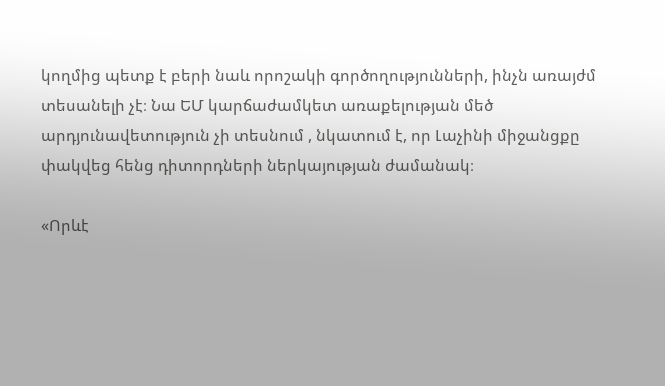կողմից պետք է բերի նաև որոշակի գործողությունների, ինչն առայժմ տեսանելի չէ։ Նա ԵՄ կարճաժամկետ առաքելության մեծ արդյունավետություն չի տեսնում , նկատում է, որ Լաչինի միջանցքը փակվեց հենց դիտորդների ներկայության ժամանակ։

«Որևէ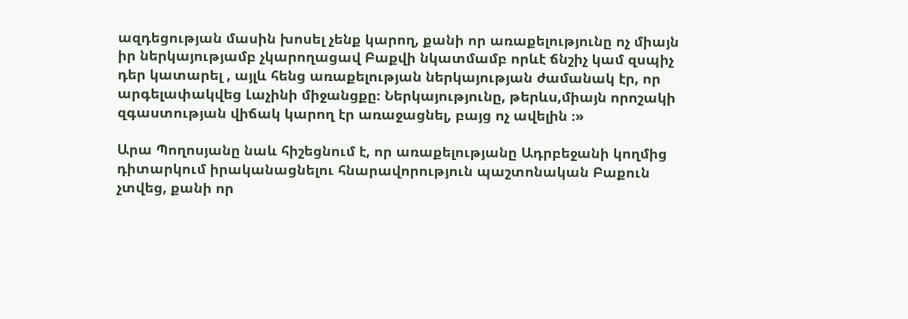ազդեցության մասին խոսել չենք կարող, քանի որ առաքելությունը ոչ միայն իր ներկայությամբ չկարողացավ Բաքվի նկատմամբ որևէ ճնշիչ կամ զսպիչ դեր կատարել , այլև հենց առաքելության ներկայության ժամանակ էր, որ արգելափակվեց Լաչինի միջանցքը։ Ներկայությունը, թերևս,միայն որոշակի զգաստության վիճակ կարող էր առաջացնել, բայց ոչ ավելին ։»

Արա Պողոսյանը նաև հիշեցնում է, որ առաքելությանը Ադրբեջանի կողմից  դիտարկում իրականացնելու հնարավորություն պաշտոնական Բաքուն չտվեց, քանի որ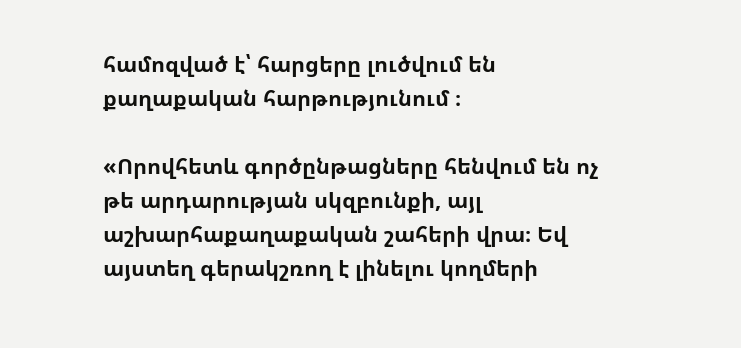համոզված է՝ հարցերը լուծվում են քաղաքական հարթությունում ։

«Որովհետև գործընթացները հենվում են ոչ թե արդարության սկզբունքի, այլ աշխարհաքաղաքական շահերի վրա։ Եվ այստեղ գերակշռող է լինելու կողմերի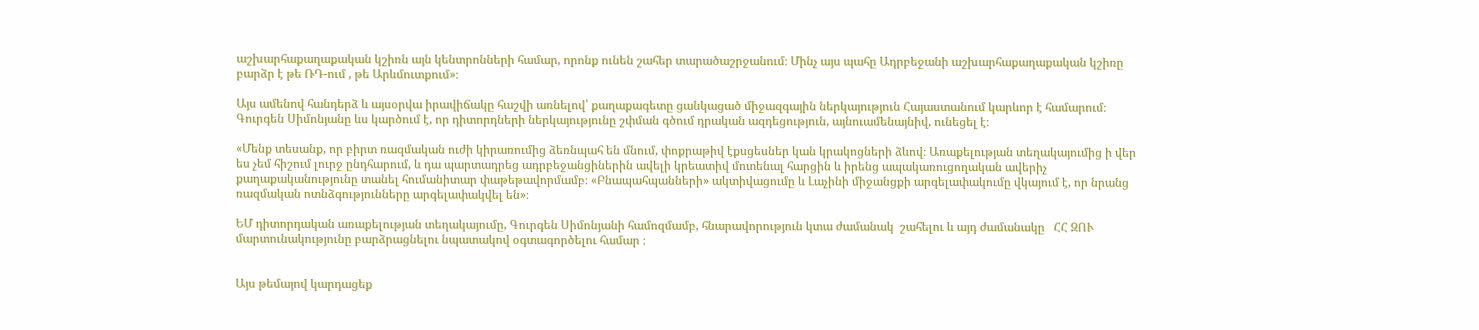աշխարհաքաղաքական կշիռն այն կենտրոնների համար, որոնք ունեն շահեր տարածաշրջանում։ Մինչ այս պահը Ադրբեջանի աշխարհաքաղաքական կշիռը բարձր է թե ՌԴ-ում , թե Արևմուտքում»։

Այս ամենով հանդերձ և այսօրվա իրավիճակը հաշվի առնելով՝ քաղաքագետը ցանկացած միջազգային ներկայություն Հայաստանում կարևոր է համարում։ Գուրգեն Սիմոնյանը ևս կարծում է, որ դիտորդների ներկայությունը շփման գծում դրական ազդեցություն, այնուամենայնիվ, ունեցել է։

«Մենք տեսանք, որ բիրտ ռազմական ուժի կիրառումից ձեռնպահ են մնում, փոքրաթիվ էքսցեսներ կան կրակոցների ձևով։ Առաքելության տեղակայումից ի վեր ես չեմ հիշում լուրջ ընդհարում, և դա պարտադրեց ադրբեջանցիներին ավելի կրեատիվ մոտենալ հարցին և իրենց ապակառուցողական ավերիչ քաղաքականությունը տանել հումանիտար փաթեթավորմամբ։ «Բնապահպանների» ակտիվացումը և Լաչինի միջանցքի արգելափակումը վկայում է, որ նրանց ռազմական ոտնձգությունները արգելափակվել են»։

ԵՄ դիտորդական առաքելության տեղակայումը, Գուրգեն Սիմոնյանի համոզմամբ, հնարավորություն կտա ժամանակ  շահելու և այդ ժամանակը   ՀՀ ԶՈՒ  մարտունակությունը բարձրացնելու նպատակով օգտագործելու համար ։


Այս թեմայով կարդացեք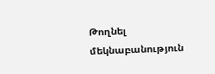Թողնել մեկնաբանություն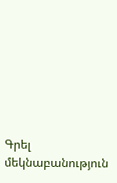Գրել մեկնաբանություն